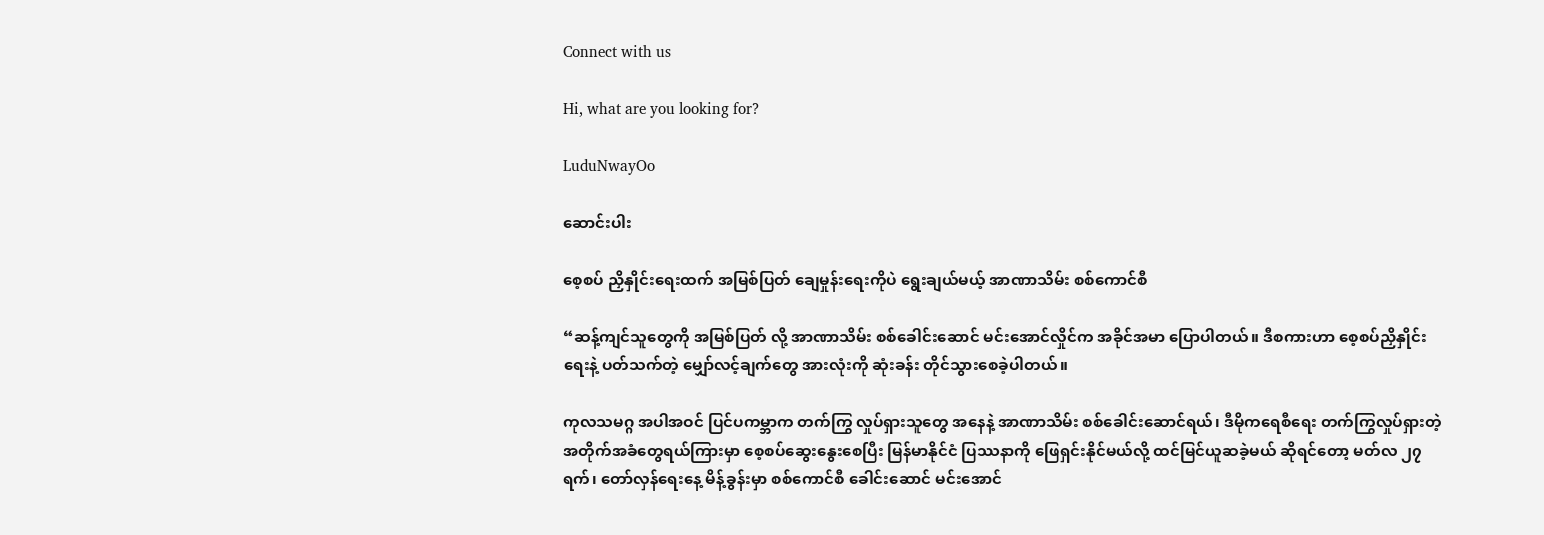Connect with us

Hi, what are you looking for?

LuduNwayOo

ဆောင်းပါး

စေ့စပ် ညှိနှိုင်းရေးထက် အမြစ်ပြတ် ချေမှုန်းရေးကိုပဲ ရွေးချယ်မယ့် အာဏာသိမ်း စစ်ကောင်စီ

“ဆန့်ကျင်သူတွေကို အမြစ်ပြတ် လို့ အာဏာသိမ်း စစ်ခေါင်းဆောင် မင်းအောင်လှိုင်က အခိုင်အမာ ပြောပါတယ်။ ဒီစကားဟာ စေ့စပ်ညှိနှိုင်းရေးနဲ့ ပတ်သက်တဲ့ မျှော်လင့်ချက်တွေ အားလုံးကို ဆုံးခန်း တိုင်သွားစေခဲ့ပါတယ်။

ကုလသမဂ္ဂ အပါအဝင် ပြင်ပကမ္ဘာက တက်ကြွ လှုပ်ရှားသူတွေ အနေနဲ့ အာဏာသိမ်း စစ်ခေါင်းဆောင်ရယ်၊ ဒီမိုကရေစီရေး တက်ကြွလှုပ်ရှားတဲ့ အတိုက်အခံတွေရယ်ကြားမှာ စေ့စပ်ဆွေးနွေးစေပြီး မြန်မာနိုင်ငံ ပြဿနာကို ဖြေရှင်းနိုင်မယ်လို့ ထင်မြင်ယူဆခဲ့မယ် ဆိုရင်တော့ မတ်လ ၂၇ ရက်၊ တော်လှန်ရေးနေ့ မိန့်ခွန်းမှာ စစ်ကောင်စီ ခေါင်းဆောင် မင်းအောင်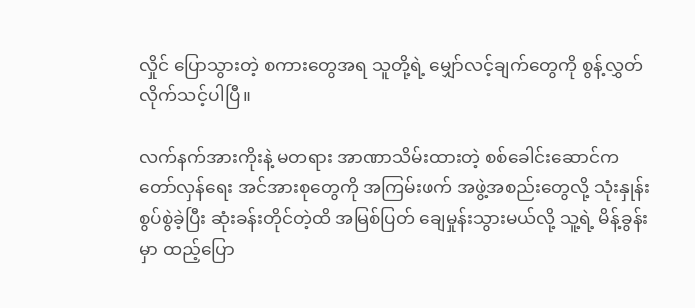လှိုင် ပြောသွားတဲ့ စကားတွေအရ သူတို့ရဲ့ မျှော်လင့်ချက်တွေကို စွန့်လွှတ်လိုက်သင့်ပါပြီ။

လက်နက်အားကိုးနဲ့ မတရား အာဏာသိမ်းထားတဲ့ စစ်ခေါင်းဆောင်က တော်လှန်ရေး အင်အားစုတွေကို အကြမ်းဖက် အဖွဲ့အစည်းတွေလို့ သုံးနှုန်း စွပ်စွဲခဲ့ပြီး ဆုံးခန်းတိုင်တဲ့ထိ အမြစ်ပြတ် ချေမှုန်းသွားမယ်လို့ သူ့ရဲ့ မိန့်ခွန်းမှာ ထည့်ပြော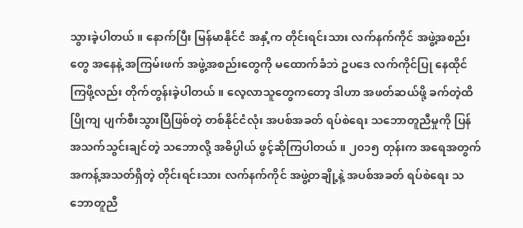သွားခဲ့ပါတယ်။ နောက်ပြီး မြန်မာနိုင်ငံ အနှံ့က တိုင်းရင်းသား လက်နက်ကိုင် အဖွဲ့အစည်းတွေ အနေနဲ့ အကြမ်းဖက် အဖွဲ့အစည်းတွေကို မထောက်ခံဘဲ ဥပဒေ လက်ကိုင်ပြု နေထိုင်ကြဖို့လည်း တိုက်တွန်းခဲ့ပါတယ်။ လေ့လာသူတွေကတော့ ဒါဟာ အဖတ်ဆယ်ဖို့ ခက်တဲ့ထိ ပြိုကျ ပျက်စီးသွားပြီဖြစ်တဲ့ တစ်နိုင်ငံလုံး အပစ်အခတ် ရပ်စဲရေး သဘောတူညီမှုကို ပြန်အသက်သွင်းချင်တဲ့ သဘောလို့ အဓိပ္ပါယ် ဖွင့်ဆိုကြပါတယ်။ ၂၀၁၅ တုန်းက အရေအတွက် အကန့်အသတ်ရှိတဲ့ တိုင်းရင်းသား လက်နက်ကိုင် အဖွဲ့တချို့နဲ့ အပစ်အခတ် ရပ်စဲရေး သဘောတူညီ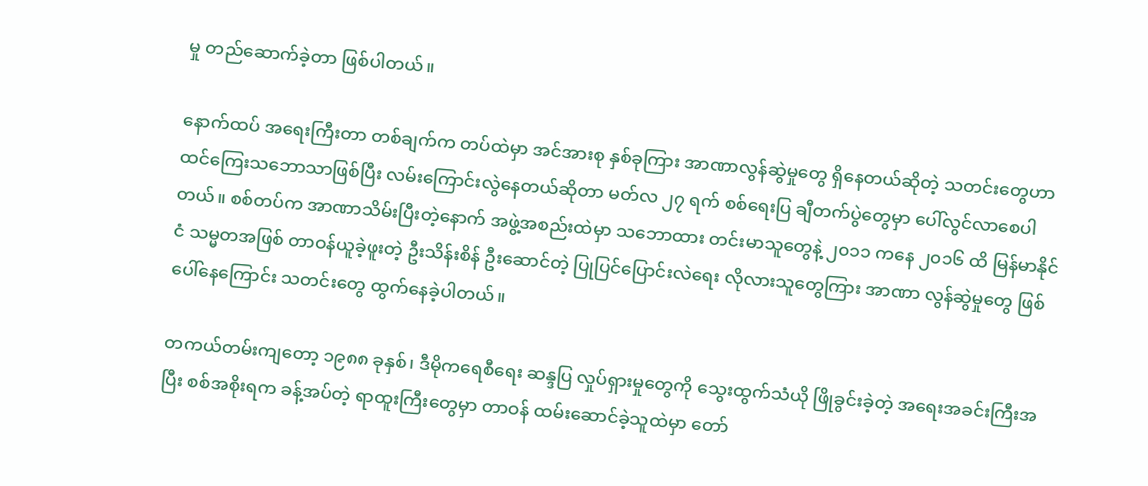မှု တည်ဆောက်ခဲ့တာ ဖြစ်ပါတယ်။

နောက်ထပ် အရေးကြီးတာ တစ်ချက်က တပ်ထဲမှာ အင်အားစု နှစ်ခုကြား အာဏာလွန်ဆွဲမှုတွေ ရှိနေတယ်ဆိုတဲ့ သတင်းတွေဟာ ထင်ကြေးသဘောသာဖြစ်ပြီး လမ်းကြောင်းလွဲနေတယ်ဆိုတာ မတ်လ ၂၇ ရက် စစ်ရေးပြ ချီတက်ပွဲတွေမှာ ပေါ်လွင်လာစေပါတယ်။ စစ်တပ်က အာဏာသိမ်းပြီးတဲ့နောက် အဖွဲ့အစည်းထဲမှာ သဘောထား တင်းမာသူတွေနဲ့ ၂၀၁၁ ကနေ ၂၀၁၆ ထိ မြန်မာနိုင်ငံ သမ္မတအဖြစ် တာဝန်ယူခဲ့ဖူးတဲ့ ဦးသိန်းစိန် ဦးဆောင်တဲ့ ပြုပြင်ပြောင်းလဲရေး လိုလားသူတွေကြား အာဏာ လွန်ဆွဲမှုတွေ ဖြစ်ပေါ်နေကြောင်း သတင်းတွေ ထွက်နေခဲ့ပါတယ်။

တကယ်တမ်းကျတော့ ၁၉၈၈ ခုနှစ်၊ ဒီမိုကရေစီရေး ဆန္ဒပြ လှုပ်ရှားမှုတွေကို သွေးထွက်သံယို ဖြိုခွင်းခဲ့တဲ့ အရေးအခင်းကြီးအပြီး စစ်အစိုးရက ခန့်အပ်တဲ့ ရာထူးကြီးတွေမှာ တာဝန် ထမ်းဆောင်ခဲ့သူထဲမှာ တော်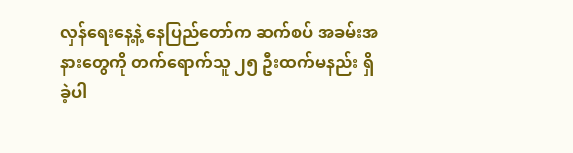လှန်ရေးနေ့နဲ့ နေပြည်တော်က ဆက်စပ် အခမ်းအနားတွေကို တက်ရောက်သူ ၂၅ ဦးထက်မနည်း ရှိခဲ့ပါ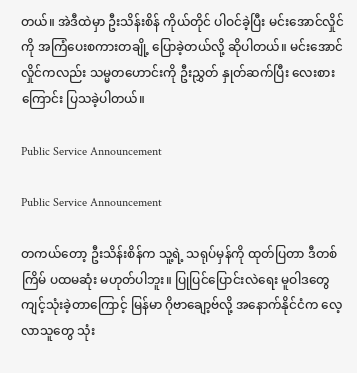တယ်။ အဲဒီထဲမှာ ဦးသိန်းစိန် ကိုယ်တိုင် ပါဝင်ခဲ့ပြီး မင်းအောင်လှိုင်ကို အကြံပေးစကားတချို့ ပြောခဲ့တယ်လို့ ဆိုပါတယ်။ မင်းအောင်လှိုင်ကလည်း သမ္မတဟောင်းကို ဦးညွှတ် နှုတ်ဆက်ပြီး လေးစားကြောင်း ပြသခဲ့ပါတယ်။

Public Service Announcement

Public Service Announcement

တကယ်တော့ ဦးသိန်းစိန်က သူ့ရဲ့ သရုပ်မှန်ကို ထုတ်ပြတာ ဒီတစ်ကြိမ် ပထမဆုံး မဟုတ်ပါဘူး။ ပြုပြင်ပြောင်းလဲရေး မူဝါဒတွေ ကျင့်သုံးခဲ့တာကြောင့် မြန်မာ ဂိုဗာချော့ဗ်လို့ အနောက်နိုင်ငံက လေ့လာသူတွေ သုံး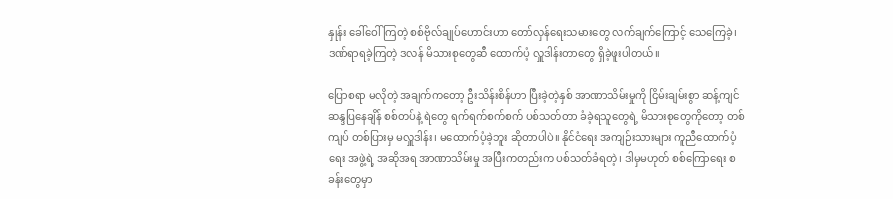နှုန်း ခေါ်ဝေါ်ကြတဲ့ စစ်ဗိုလ်ချုပ်ဟောင်းဟာ တော်လှန်ရေးသမားတွေ လက်ချက်ကြောင့် သေကြေခဲ့၊ ဒဏ်ရာရခဲ့ကြတဲ့ ဒလန် မိသားစုတွေဆီ ထောက်ပံ့ လှူဒါန်းတာတွေ ရှိခဲ့ဖူးပါတယ်။

ပြောစရာ မလိုတဲ့ အချက်ကတော့ ဦးသိန်းစိန်ဟာ ပြီးခဲ့တဲ့နှစ် အာဏာသိမ်းမှုကို ငြိမ်းချမ်းစွာ ဆန့်ကျင် ဆန္ဒပြနေချိန် စစ်တပ်နဲ့ ရဲတွေ ရက်ရက်စက်စက် ပစ်သတ်တာ ခံခဲ့ရသူတွေရဲ့ မိသားစုတွေကိုတော့ တစ်ကျပ် တစ်ပြားမှ မလှူဒါန်း၊ မထောက်ပံ့ခဲ့ဘူး ဆိုတာပါပဲ။ နိုင်ငံရေး အကျဉ်းသားများ ကူညီထောက်ပံ့ရေး အဖွဲ့ရဲ့ အဆိုအရ အာဏာသိမ်းမှု အပြီးကတည်းက ပစ်သတ်ခံရတဲ့၊ ဒါမှမဟုတ် စစ်ကြောရေး စခန်းတွေမှာ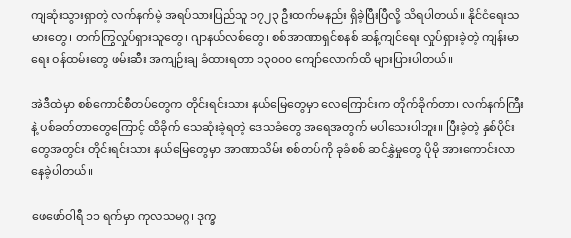ကျဆုံးသွားရှာတဲ့ လက်နက်မဲ့ အရပ်သားပြည်သူ ၁၇၂၃ ဦးထက်မနည်း ရှိခဲ့ပြီးပြီလို့ သိရပါတယ်။ နိုင်ငံရေးသမားတွေ၊ တက်ကြွလှုပ်ရှားသူတွေ၊ ဂျာနယ်လစ်တွေ၊ စစ်အာဏာရှင်စနစ် ဆန့်ကျင်ရေး လှုပ်ရှားခဲ့တဲ့ ကျန်းမာရေး ဝန်ထမ်းတွေ ဖမ်းဆီး အကျဉ်းချ ခံထားရတာ ၁၃၀၀၀ ကျော်လောက်ထိ များပြားပါတယ်။

အဲဒီထဲမှာ စစ်ကောင်စီတပ်တွေက တိုင်းရင်းသား နယ်မြေတွေမှာ လေကြောင်းက တိုက်ခိုက်တာ၊ လက်နက်ကြီးနဲ့ ပစ်ခတ်တာတွေကြောင့် ထိခိုက် သေဆုံးခဲ့ရတဲ့ ဒေသခံတွေ အရေအတွက် မပါသေးပါဘူး။ ပြီးခဲ့တဲ့ နှစ်ပိုင်းတွေအတွင်း တိုင်းရင်းသား နယ်မြေတွေမှာ အာဏာသိမ်း စစ်တပ်ကို ခုခံစစ် ဆင်နွှဲမှုတွေ ပိုမို အားကောင်းလာနေခဲ့ပါတယ်။

ဖေဖော်ဝါရီ ၁၁ ရက်မှာ ကုလသမဂ္ဂ၊ ဒုက္ခ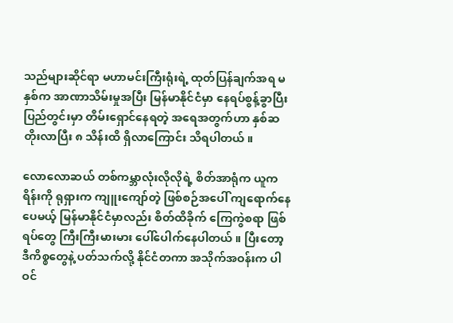သည်များဆိုင်ရာ မဟာမင်းကြီးရုံးရဲ့ ထုတ်ပြန်ချက်အရ မနှစ်က အာဏာသိမ်းမှုအပြီး မြန်မာနိုင်ငံမှာ နေရပ်စွန့်ခွာပြီး ပြည်တွင်းမှာ တိမ်းရှောင်နေရတဲ့ အရေအတွက်ဟာ နှစ်ဆ တိုးလာပြီး ၈ သိန်းထိ ရှိလာကြောင်း သိရပါတယ်။

လောလောဆယ် တစ်ကမ္ဘာလုံးလိုလိုရဲ့ စိတ်အာရုံက ယူကရိန်းကို ရုရှားက ကျူးကျော်တဲ့ ဖြစ်စဉ်အပေါ် ကျရောက်နေပေမယ့် မြန်မာနိုင်ငံမှာလည်း စိတ်ထိခိုက် ကြေကွဲစရာ ဖြစ်ရပ်တွေ ကြီးကြီးမားမား ပေါ်ပေါက်နေပါတယ်။ ပြီးတော့ ဒီကိစ္စတွေနဲ့ ပတ်သက်လို့ နိုင်ငံတကာ အသိုက်အဝန်းက ပါဝင်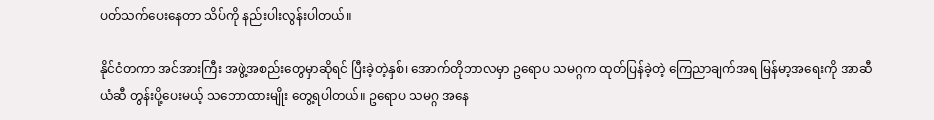ပတ်သက်ပေးနေတာ သိပ်ကို နည်းပါးလွန်းပါတယ်။

နိုင်ငံတကာ အင်အားကြီး အဖွဲ့အစည်းတွေမှာဆိုရင် ပြီးခဲ့တဲ့နှစ်၊ အောက်တိုဘာလမှာ ဥရောပ သမဂ္ဂက ထုတ်ပြန်ခဲ့တဲ့ ကြေညာချက်အရ မြန်မာ့အရေးကို အာဆီယံဆီ တွန်းပို့ပေးမယ့် သဘောထားမျိုး တွေ့ရပါတယ်။ ဥရောပ သမဂ္ဂ အနေ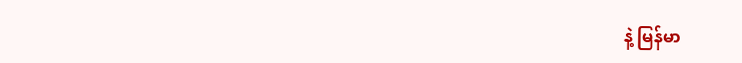နဲ့ မြန်မာ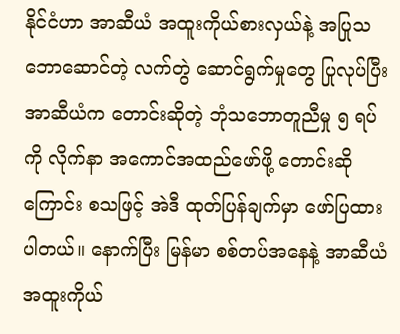နိုင်ငံဟာ အာဆီယံ အထူးကိုယ်စားလှယ်နဲ့ အပြုသဘောဆောင်တဲ့ လက်တွဲ ဆောင်ရွက်မှုတွေ ပြုလုပ်ပြီး အာဆီယံက တောင်းဆိုတဲ့ ဘုံသဘောတူညီမှု ၅ ရပ်ကို လိုက်နာ အကောင်အထည်ဖော်ဖို့ တောင်းဆိုကြောင်း စသဖြင့် အဲဒီ ထုတ်ပြန်ချက်မှာ ဖော်ပြထားပါတယ်။ နောက်ပြီး မြန်မာ စစ်တပ်အနေနဲ့ အာဆီယံ အထူးကိုယ်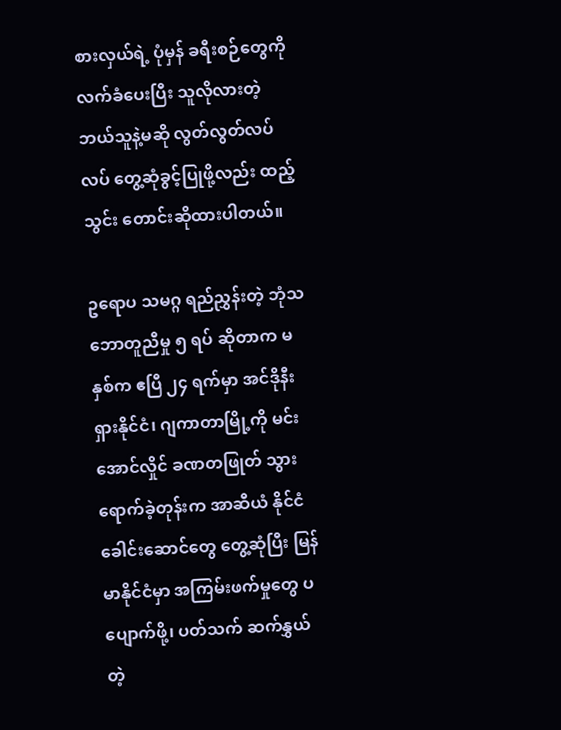စားလှယ်ရဲ့ ပုံမှန် ခရီးစဉ်တွေကို လက်ခံပေးပြီး သူလိုလားတဲ့ ဘယ်သူနဲ့မဆို လွတ်လွတ်လပ်လပ် တွေ့ဆုံခွင့်ပြုဖို့လည်း ထည့်သွင်း တောင်းဆိုထားပါတယ်။

ဥရောပ သမဂ္ဂ ရည်ညွှန်းတဲ့ ဘုံသဘောတူညီမှု ၅ ရပ် ဆိုတာက မနှစ်က ဧပြီ ၂၄ ရက်မှာ အင်ဒိုနီးရှားနိုင်ငံ၊ ဂျကာတာမြို့ကို မင်းအောင်လှိုင် ခဏတဖြုတ် သွားရောက်ခဲ့တုန်းက အာဆီယံ နိုင်ငံ ခေါင်းဆောင်တွေ တွေ့ဆုံပြီး မြန်မာနိုင်ငံမှာ အကြမ်းဖက်မှုတွေ ပပျောက်ဖို့၊ ပတ်သက် ဆက်နွှယ်တဲ့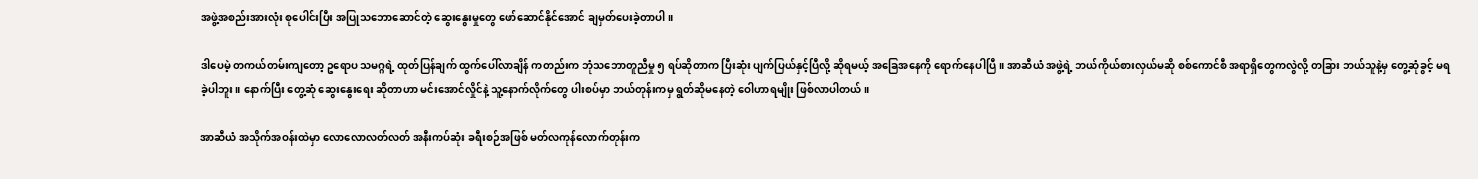အဖွဲ့အစည်းအားလုံး စုပေါင်းပြီး အပြုသဘောဆောင်တဲ့ ဆွေးနွေးမှုတွေ ဖော်ဆောင်နိုင်အောင် ချမှတ်ပေးခဲ့တာပါ။

ဒါပေမဲ့ တကယ်တမ်းကျတော့ ဥရောပ သမဂ္ဂရဲ့ ထုတ်ပြန်ချက် ထွက်ပေါ်လာချိန် ကတည်းက ဘုံသဘောတူညီမှု ၅ ရပ်ဆိုတာက ပြီးဆုံး ပျက်ပြယ်နှင့်ပြီလို့ ဆိုရမယ့် အခြေအနေကို ရောက်နေပါပြီ။ အာဆီယံ အဖွဲ့ရဲ့ ဘယ်ကိုယ်စားလှယ်မဆို စစ်ကောင်စီ အရာရှိတွေကလွဲလို့ တခြား ဘယ်သူနဲ့မှ တွေ့ဆုံခွင့် မရခဲ့ပါဘူး။ နောက်ပြီး တွေ့ဆုံ ဆွေးနွေးရေး ဆိုတာဟာ မင်းအောင်လှိုင်နဲ့ သူ့နောက်လိုက်တွေ ပါးစပ်မှာ ဘယ်တုန်းကမှ ရွတ်ဆိုမနေတဲ့ ဝေါဟာရမျိုး ဖြစ်လာပါတယ်။

အာဆီယံ အသိုက်အဝန်းထဲမှာ လောလောလတ်လတ် အနီးကပ်ဆုံး ခရီးစဉ်အဖြစ် မတ်လကုန်လောက်တုန်းက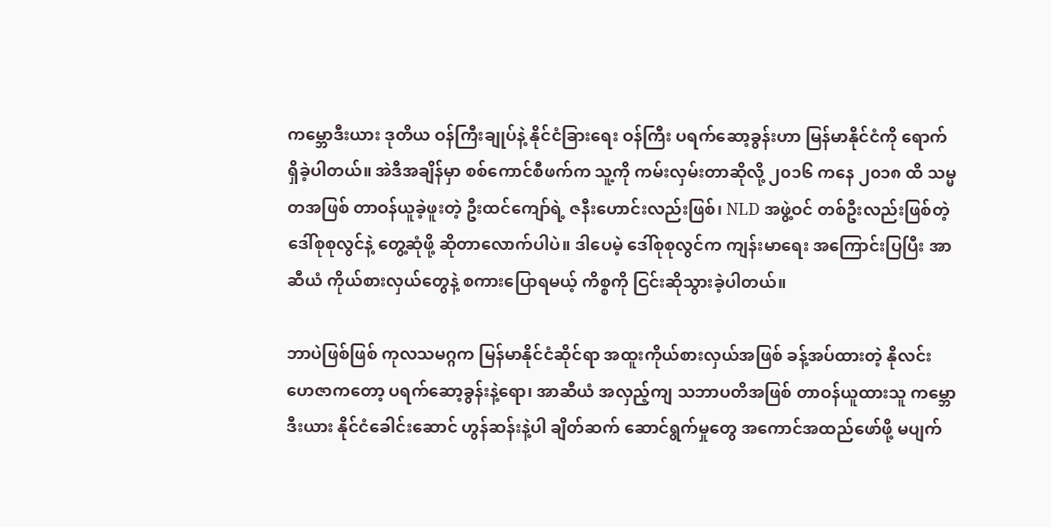ကမ္ဘောဒီးယား ဒုတိယ ဝန်ကြီးချုပ်နဲ့ နိုင်ငံခြားရေး ဝန်ကြီး ပရက်ဆော့ခွန်းဟာ မြန်မာနိုင်ငံကို ရောက်ရှိခဲ့ပါတယ်။ အဲဒီအချိန်မှာ စစ်ကောင်စီဖက်က သူ့ကို ကမ်းလှမ်းတာဆိုလို့ ၂၀၁၆ ကနေ ၂၀၁၈ ထိ သမ္မတအဖြစ် တာဝန်ယူခဲ့ဖူးတဲ့ ဦးထင်ကျော်ရဲ့ ဇနီးဟောင်းလည်းဖြစ်၊ NLD အဖွဲ့ဝင် တစ်ဦးလည်းဖြစ်တဲ့ ဒေါ်စုစုလွင်နဲ့ တွေ့ဆုံဖို့ ဆိုတာလောက်ပါပဲ။ ဒါပေမဲ့ ဒေါ်စုစုလွင်က ကျန်းမာရေး အကြောင်းပြပြီး အာဆီယံ ကိုယ်စားလှယ်တွေနဲ့ စကားပြောရမယ့် ကိစ္စကို ငြင်းဆိုသွားခဲ့ပါတယ်။

ဘာပဲဖြစ်ဖြစ် ကုလသမဂ္ဂက မြန်မာနိုင်ငံဆိုင်ရာ အထူးကိုယ်စားလှယ်အဖြစ် ခန့်အပ်ထားတဲ့ နိုလင်းဟေဇာကတော့ ပရက်ဆော့ခွန်းနဲ့ရော၊ အာဆီယံ အလှည့်ကျ သဘာပတိအဖြစ် တာဝန်ယူထားသူ ကမ္ဘောဒီးယား နိုင်ငံခေါင်းဆောင် ဟွန်ဆန်းနဲ့ပါ ချိတ်ဆက် ဆောင်ရွက်မှုတွေ အကောင်အထည်ဖော်ဖို့ မပျက်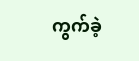ကွက်ခဲ့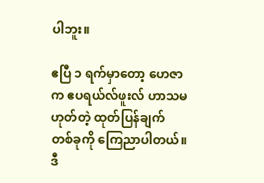ပါဘူး။

ဧပြီ ၁ ရက်မှာတော့ ဟေဇာက ဧပရယ်လ်ဖူးလ် ဟာသမဟုတ်တဲ့ ထုတ်ပြန်ချက် တစ်ခုကို ကြေညာပါတယ်။ ဒီ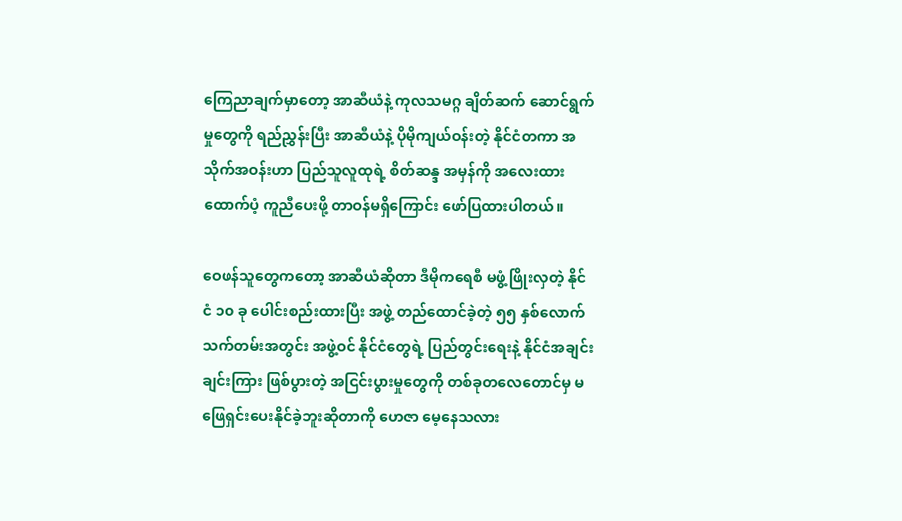ကြေညာချက်မှာတော့ အာဆီယံနဲ့ ကုလသမဂ္ဂ ချိတ်ဆက် ဆောင်ရွက်မှုတွေကို ရည်ညွှန်းပြီး အာဆီယံနဲ့ ပိုမိုကျယ်ဝန်းတဲ့ နိုင်ငံတကာ အသိုက်အဝန်းဟာ ပြည်သူလူထုရဲ့ စိတ်ဆန္ဒ အမှန်ကို အလေးထား ထောက်ပံ့ ကူညီပေးဖို့ တာဝန်မရှိကြောင်း ဖော်ပြထားပါတယ်။

ဝေဖန်သူတွေကတော့ အာဆီယံဆိုတာ ဒီမိုကရေစီ မဖွံ့ဖြိုးလှတဲ့ နိုင်ငံ ၁၀ ခု ပေါင်းစည်းထားပြီး အဖွဲ့ တည်ထောင်ခဲ့တဲ့ ၅၅ နှစ်လောက် သက်တမ်းအတွင်း အဖွဲ့ဝင် နိုင်ငံတွေရဲ့ ပြည်တွင်းရေးနဲ့ နိုင်ငံအချင်းချင်းကြား ဖြစ်ပွားတဲ့ အငြင်းပွားမှုတွေကို တစ်ခုတလေတောင်မှ မဖြေရှင်းပေးနိုင်ခဲ့ဘူးဆိုတာကို ဟေဇာ မေ့နေသလား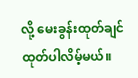လို့ မေးခွန်းထုတ်ချင် ထုတ်ပါလိမ့်မယ်။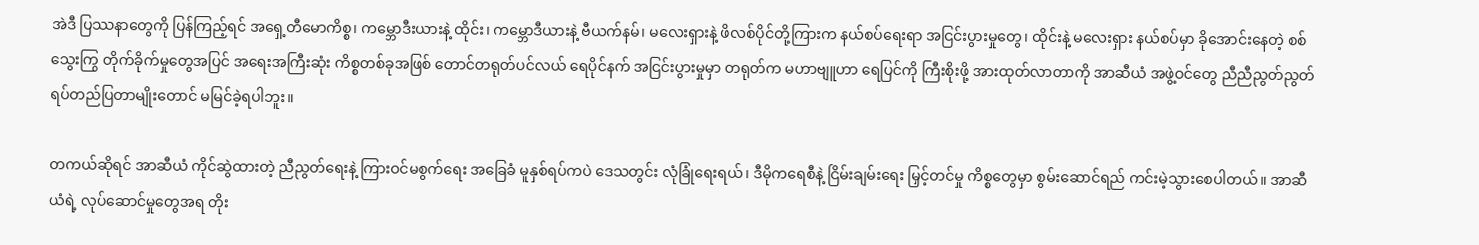အဲဒီ ပြဿနာတွေကို ပြန်ကြည့်ရင် အရှေ့တီမောကိစ္စ၊ ကမ္ဘောဒီးယားနဲ့ ထိုင်း၊ ကမ္ဘောဒီယားနဲ့ ဗီယက်နမ်၊ မလေးရှားနဲ့ ဖိလစ်ပိုင်တို့ကြားက နယ်စပ်ရေးရာ အငြင်းပွားမှုတွေ၊ ထိုင်းနဲ့ မလေးရှား နယ်စပ်မှာ ခိုအောင်းနေတဲ့ စစ်သွေးကြွ တိုက်ခိုက်မှုတွေအပြင် အရေးအကြီးဆုံး ကိစ္စတစ်ခုအဖြစ် တောင်တရုတ်ပင်လယ် ရေပိုင်နက် အငြင်းပွားမှုမှာ တရုတ်က မဟာဗျူဟာ ရေပြင်ကို ကြီးစိုးဖို့ အားထုတ်လာတာကို အာဆီယံ အဖွဲ့ဝင်တွေ ညီညီညွတ်ညွတ် ရပ်တည်ပြတာမျိုးတောင် မမြင်ခဲ့ရပါဘူး။

တကယ်ဆိုရင် အာဆီယံ ကိုင်ဆွဲထားတဲ့ ညီညွတ်ရေးနဲ့ ကြားဝင်မစွက်ရေး အခြေခံ မူနှစ်ရပ်ကပဲ ဒေသတွင်း လုံခြုံရေးရယ်၊ ဒီမိုကရေစီနဲ့ ငြိမ်းချမ်းရေး မြှင့်တင်မှု ကိစ္စတွေမှာ စွမ်းဆောင်ရည် ကင်းမဲ့သွားစေပါတယ်။ အာဆီယံရဲ့ လုပ်ဆောင်မှုတွေအရ တိုး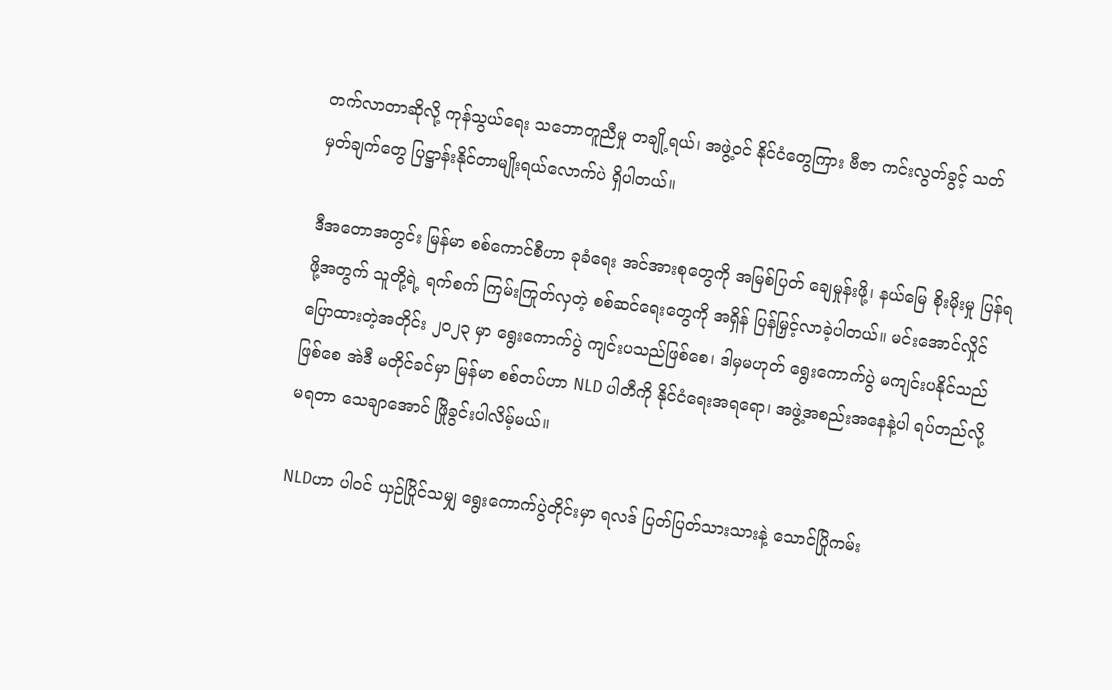တက်လာတာဆိုလို့ ကုန်သွယ်ရေး သဘောတူညီမှု တချို့ရယ်၊ အဖွဲ့ဝင် နိုင်ငံတွေကြား ဗီဇာ ကင်းလွတ်ခွင့် သတ်မှတ်ချက်တွေ ပြဋ္ဌာန်းနိုင်တာမျိုးရယ်လောက်ပဲ ရှိပါတယ်။

ဒီအတောအတွင်း မြန်မာ စစ်ကောင်စီဟာ ခုခံရေး အင်အားစုတွေကို အမြစ်ပြတ် ချေမှုန်းဖို့၊ နယ်မြေ စိုးမိုးမှု ပြန်ရဖို့အတွက် သူတို့ရဲ့ ရက်စက် ကြမ်းကြုတ်လှတဲ့ စစ်ဆင်ရေးတွေကို အရှိန် ပြန်မြှင့်လာခဲ့ပါတယ်။ မင်းအောင်လှိုင် ပြောထားတဲ့အတိုင်း ၂၀၂၃ မှာ ရွေးကောက်ပွဲ ကျင်းပသည်ဖြစ်စေ၊ ဒါမှမဟုတ် ရွေးကောက်ပွဲ မကျင်းပနိုင်သည်ဖြစ်စေ အဲဒီ မတိုင်ခင်မှာ မြန်မာ စစ်တပ်ဟာ NLD ပါတီကို နိုင်ငံရေးအရရော၊ အဖွဲ့အစည်းအနေနဲ့ပါ ရပ်တည်လို့ မရတာ သေချာအောင် ဖြိုခွင်းပါလိမ့်မယ်။

NLDဟာ ပါဝင် ယှဉ်ပြိုင်သမျှ ရွေးကောက်ပွဲတိုင်းမှာ ရလဒ် ပြတ်ပြတ်သားသားနဲ့ သောင်ပြိုကမ်း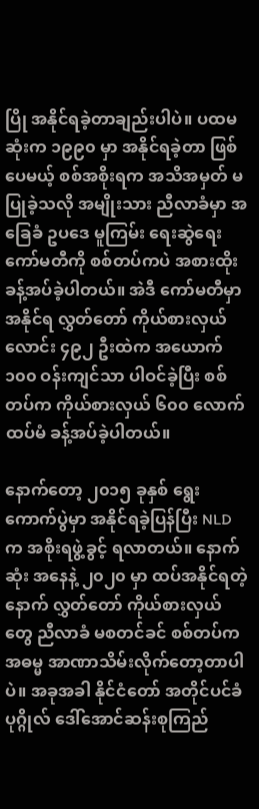ပြို အနိုင်ရခဲ့တာချည်းပါပဲ။ ပထမဆုံးက ၁၉၉၀ မှာ အနိုင်ရခဲ့တာ ဖြစ်ပေမယ့် စစ်အစိုးရက အသိအမှတ် မပြုခဲ့သလို အမျိုးသား ညီလာခံမှာ အခြေခံ ဥပဒေ မူကြမ်း ရေးဆွဲရေး ကော်မတီကို စစ်တပ်ကပဲ အစားထိုး ခန့်အပ်ခဲ့ပါတယ်။ အဲဒီ ကော်မတီမှာ အနိုင်ရ လွှတ်တော် ကိုယ်စားလှယ်လောင်း ၄၉၂ ဦးထဲက အယောက် ၁၀၀ ဝန်းကျင်သာ ပါဝင်ခဲ့ပြီး စစ်တပ်က ကိုယ်စားလှယ် ၆၀၀ လောက် ထပ်မံ ခန့်အပ်ခဲ့ပါတယ်။

နောက်တော့ ၂၀၁၅ ခုနှစ် ရွေးကောက်ပွဲမှာ အနိုင်ရခဲ့ပြန်ပြီး NLDက အစိုးရဖွဲ့ခွင့် ရလာတယ်။ နောက်ဆုံး အနေနဲ့ ၂၀၂၀ မှာ ထပ်အနိုင်ရတဲ့နောက် လွှတ်တော် ကိုယ်စားလှယ်တွေ ညီလာခံ မစတင်ခင် စစ်တပ်က အဓမ္မ အာဏာသိမ်းလိုက်တော့တာပါပဲ။ အခုအခါ နိုင်ငံတော် အတိုင်ပင်ခံ ပုဂ္ဂိုလ် ဒေါ်အောင်ဆန်းစုကြည်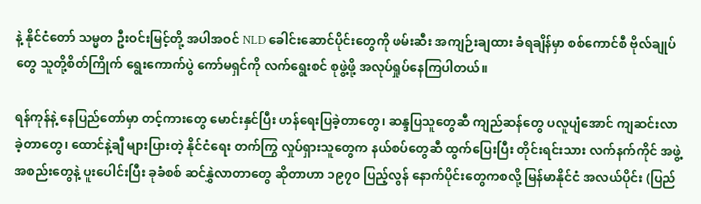နဲ့ နိုင်ငံတော် သမ္မတ ဦးဝင်းမြင့်တို့ အပါအဝင် NLD ခေါင်းဆောင်ပိုင်းတွေကို ဖမ်းဆီး အကျဉ်းချထား ခံရချိန်မှာ စစ်ကောင်စီ ဗိုလ်ချုပ်တွေ သူတို့စိတ်ကြိုက် ရွေးကောက်ပွဲ ကော်မရှင်ကို လက်ရွေးစင် စုဖွဲ့ဖို့ အလုပ်ရှုပ်နေကြပါတယ်။

ရန်ကုန်နဲ့ နေပြည်တော်မှာ တင့်ကားတွေ မောင်းနှင်ပြီး ဟန်ရေးပြခဲ့တာတွေ၊ ဆန္ဒပြသူတွေဆီ ကျည်ဆန်တွေ ပလူပျံအောင် ကျဆင်းလာခဲ့တာတွေ၊ ထောင်နဲ့ချီ များပြားတဲ့ နိုင်ငံရေး တက်ကြွ လှုပ်ရှားသူတွေက နယ်စပ်တွေဆီ ထွက်ပြေးပြီး တိုင်းရင်းသား လက်နက်ကိုင် အဖွဲ့အစည်းတွေနဲ့ ပူးပေါင်းပြီး ခုခံစစ် ဆင်နွှဲလာတာတွေ ဆိုတာဟာ ၁၉၇၀ ပြည့်လွန် နောက်ပိုင်းတွေကစလို့ မြန်မာနိုင်ငံ အလယ်ပိုင်း (ပြည်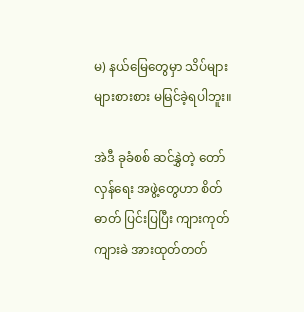မ) နယ်မြေတွေမှာ သိပ်များများစားစား မမြင်ခဲ့ရပါဘူး။

အဲဒီ ခုခံစစ် ဆင်နွှဲတဲ့ တော်လှန်ရေး အဖွဲ့တွေဟာ စိတ်ဓာတ် ပြင်းပြပြီး ကျားကုတ်ကျားခဲ အားထုတ်တတ်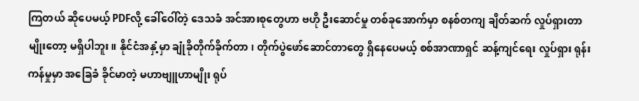ကြတယ် ဆိုပေမယ့် PDFလို့ ခေါ်ဝေါ်တဲ့ ဒေသခံ အင်အားစုတွေဟာ ဗဟို ဦးဆောင်မှု တစ်ခုအောက်မှာ စနစ်တကျ ချိတ်ဆက် လှုပ်ရှားတာမျိုးတော့ မရှိပါဘူး။ နိုင်ငံအနှံ့မှာ ချုံခိုတိုက်ခိုက်တာ၊ တိုက်ပွဲဖော်ဆောင်တာတွေ ရှိနေပေမယ့် စစ်အာဏာရှင် ဆန့်ကျင်ရေး လှုပ်ရှား ရုန်းကန်မှုမှာ အခြေခံ ခိုင်မာတဲ့ မဟာဗျူဟာမျိုး ရုပ်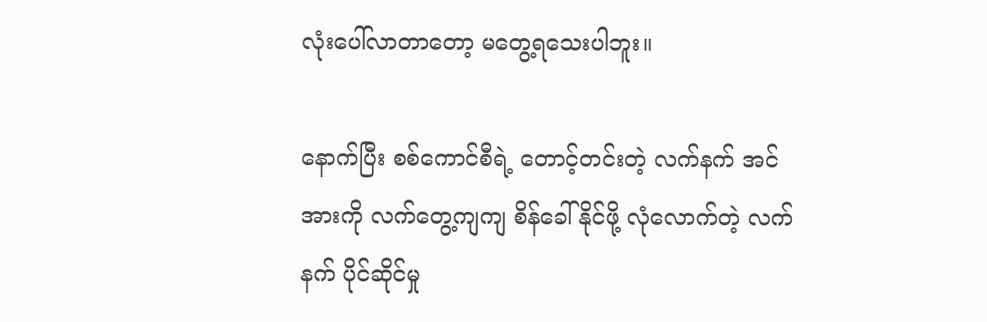လုံးပေါ်လာတာတော့ မတွေ့ရသေးပါဘူး။

နောက်ပြီး စစ်ကောင်စီရဲ့ တောင့်တင်းတဲ့ လက်နက် အင်အားကို လက်တွေ့ကျကျ စိန်ခေါ်နိုင်ဖို့ လုံလောက်တဲ့ လက်နက် ပိုင်ဆိုင်မှု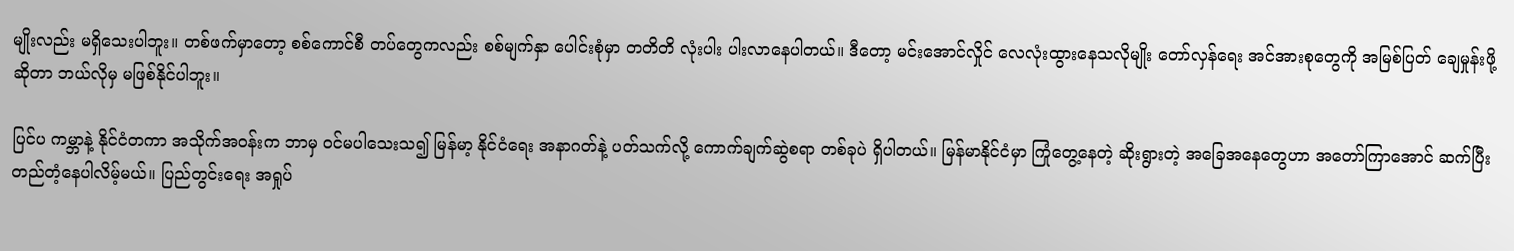မျိုးလည်း မရှိသေးပါဘူး။ တစ်ဖက်မှာတော့ စစ်ကောင်စီ တပ်တွေကလည်း စစ်မျက်နှာ ပေါင်းစုံမှာ တတိတိ လုံးပါး ပါးလာနေပါတယ်။ ဒီတော့ မင်းအောင်လှိုင် လေလုံးထွားနေသလိုမျိုး တော်လှန်ရေး အင်အားစုတွေကို အမြစ်ပြတ် ချေမှုန်းဖို့ဆိုတာ ဘယ်လိုမှ မဖြစ်နိုင်ပါဘူး။

ပြင်ပ ကမ္ဘာနဲ့ နိုင်ငံတကာ အသိုက်အဝန်းက ဘာမှ ဝင်မပါသေးသ၍ မြန်မာ့ နိုင်ငံရေး အနာဂတ်နဲ့ ပတ်သက်လို့ ကောက်ချက်ဆွဲစရာ တစ်ခုပဲ ရှိပါတယ်။ မြန်မာနိုင်ငံမှာ ကြုံတွေ့နေတဲ့ ဆိုးရွားတဲ့ အခြေအနေတွေဟာ အတော်ကြာအောင် ဆက်ပြီး တည်တံ့နေပါလိမ့်မယ်။ ပြည်တွင်းရေး အရှုပ်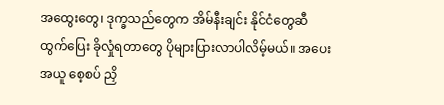အထွေးတွေ၊ ဒုက္ခသည်တွေက အိမ်နီးချင်း နိုင်ငံတွေဆီ ထွက်ပြေး ခိုလှုံရတာတွေ ပိုများပြားလာပါလိမ့်မယ်။ အပေးအယူ စေ့စပ် ညှိ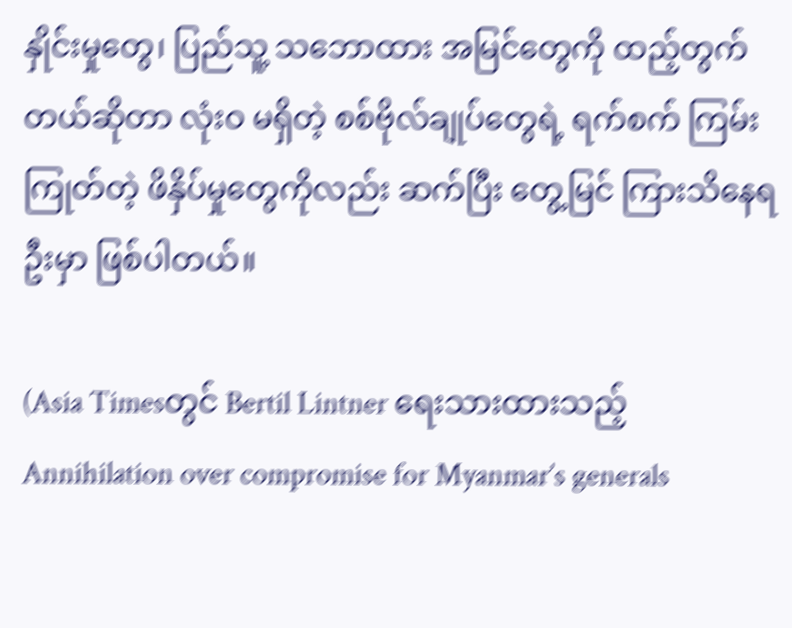နှိုင်းမှုတွေ၊ ပြည်သူ့ သဘောထား အမြင်တွေကို ထည့်တွက်တယ်ဆိုတာ လုံးဝ မရှိတဲ့ စစ်ဗိုလ်ချုပ်တွေရဲ့ ရက်စက် ကြမ်းကြုတ်တဲ့ ဖိနှိပ်မှုတွေကိုလည်း ဆက်ပြီး တွေ့မြင် ကြားသိနေရဦးမှာ ဖြစ်ပါတယ်။

(Asia Timesတွင် Bertil Lintner ရေးသားထားသည့် Annihilation over compromise for Myanmar’s generals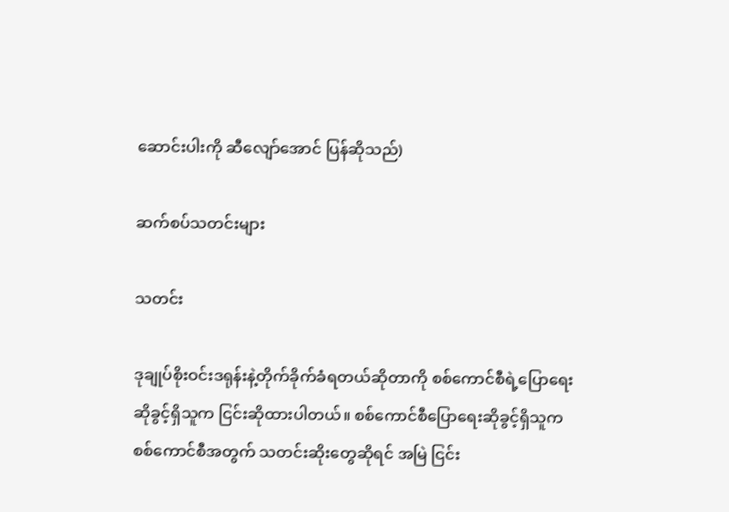ဆောင်းပါးကို ဆီလျော်အောင် ပြန်ဆိုသည်)

ဆက်စပ်သတင်းများ

သတင်း

ဒုချုပ်စိုးဝင်းဒရုန်းနဲ့တိုက်ခိုက်ခံရတယ်ဆိုတာကို စစ်ကောင်စီရဲ့ပြောရေးဆိုခွင့်ရှိသူက ငြင်းဆိုထားပါတယ်။ စစ်ကောင်စီပြောရေးဆိုခွင့်ရှိသူက စစ်ကောင်စီအတွက် သတင်းဆိုးတွေဆိုရင် အမြဲ ငြင်း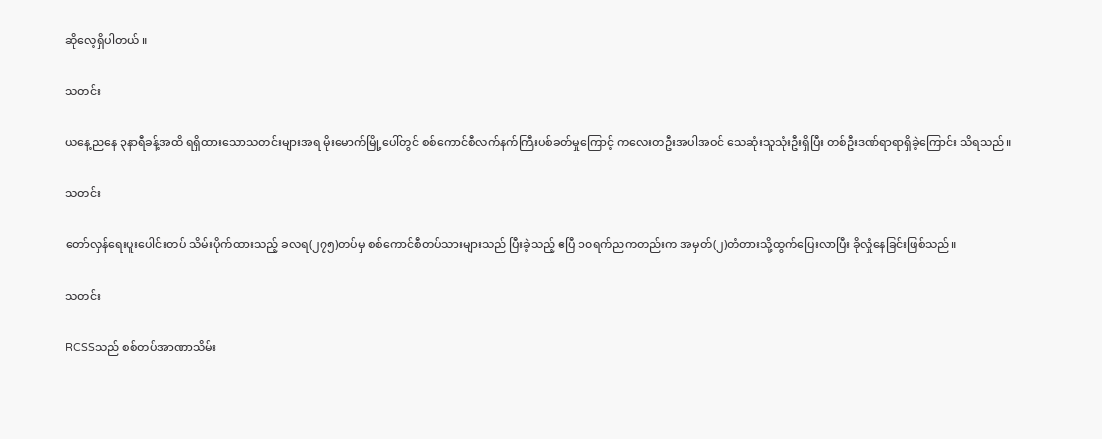ဆိုလေ့ရှိပါတယ် ။

သတင်း

ယ‌နေ့ညနေ ၃နာရီခန့်အထိ ရရှိထားသောသတင်းများအရ မိုးမောက်မြို့ပေါ်တွင် စစ်ကောင်စီလက်နက်ကြီးပစ်ခတ်မှုကြောင့် ကလေးတဦးအပါအဝင် သေဆုံးသူသုံးဦးရှိပြီး တစ်ဦးဒဏ်ရာရာရှိခဲ့ကြောင်း သိရသည်။

သတင်း

တော်လှန်ရေးပူးပေါင်းတပ် သိမ်းပိုက်ထားသည့် ခလရ(၂၇၅)တပ်မှ စစ်ကောင်စီတပ်သားများသည် ပြီးခဲ့သည့် ဧပြီ ၁၀ရက်ညကတည်းက အမှတ်(၂)တံတားသို့ထွက်ပြေးလာပြီး ခိုလှုံနေခြင်းဖြစ်သည်။

သတင်း

RCSSသည် စစ်တပ်အာဏာသိမ်း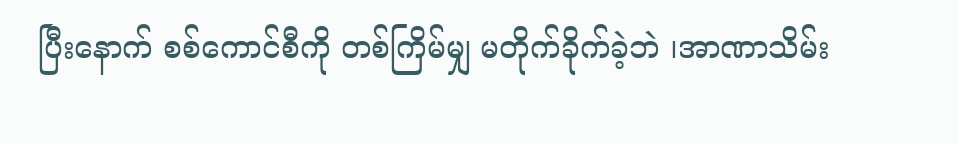ပြီးနောက် စစ်ကောင်စီကို တစ်ကြိမ်မျှ မတိုက်ခိုက်ခဲ့ဘဲ ၊အာဏာသိမ်း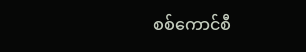စစ်ကောင်စီ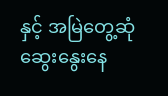နှင့် အမြဲတွေ့ဆုံဆွေးနွေးနေ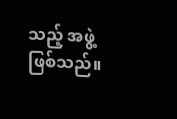သည့် အဖွဲ့ဖြစ်သည်။